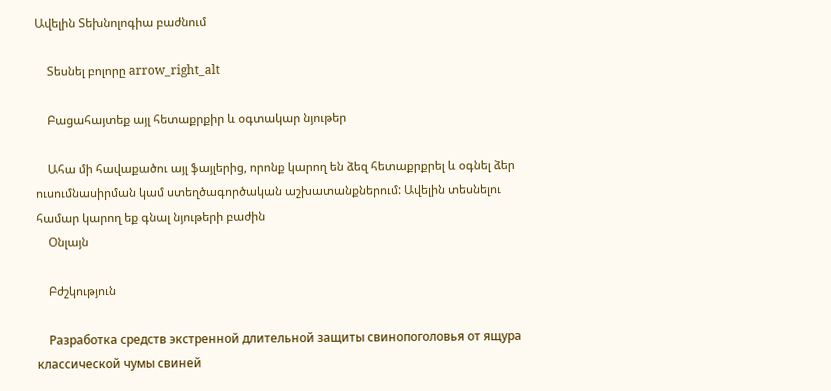Ավելին Տեխնոլոգիա բաժնում

    Տեսնել բոլորը arrow_right_alt

    Բացահայտեք այլ հետաքրքիր և օգտակար նյութեր

    Ահա մի հավաքածու այլ ֆայլերից, որոնք կարող են ձեզ հետաքրքրել և օգնել ձեր ուսումնասիրման կամ ստեղծագործական աշխատանքներում: Ավելին տեսնելու համար կարող եք գնալ նյութերի բաժին
    Օնլայն

    Բժշկություն

    Разработка средств экстренной длительной защиты свинопоголовья от ящура классической чумы свиней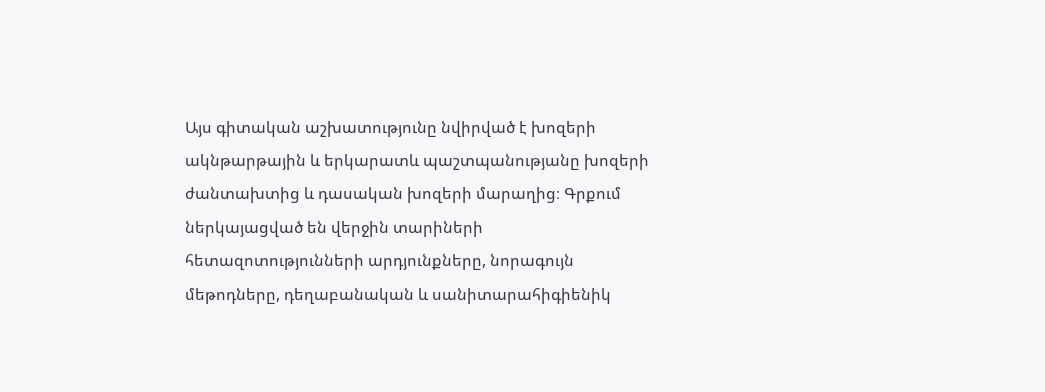Այս գիտական աշխատությունը նվիրված է խոզերի ակնթարթային և երկարատև պաշտպանությանը խոզերի ժանտախտից և դասական խոզերի մարաղից։ Գրքում ներկայացված են վերջին տարիների հետազոտությունների արդյունքները, նորագույն մեթոդները, դեղաբանական և սանիտարահիգիենիկ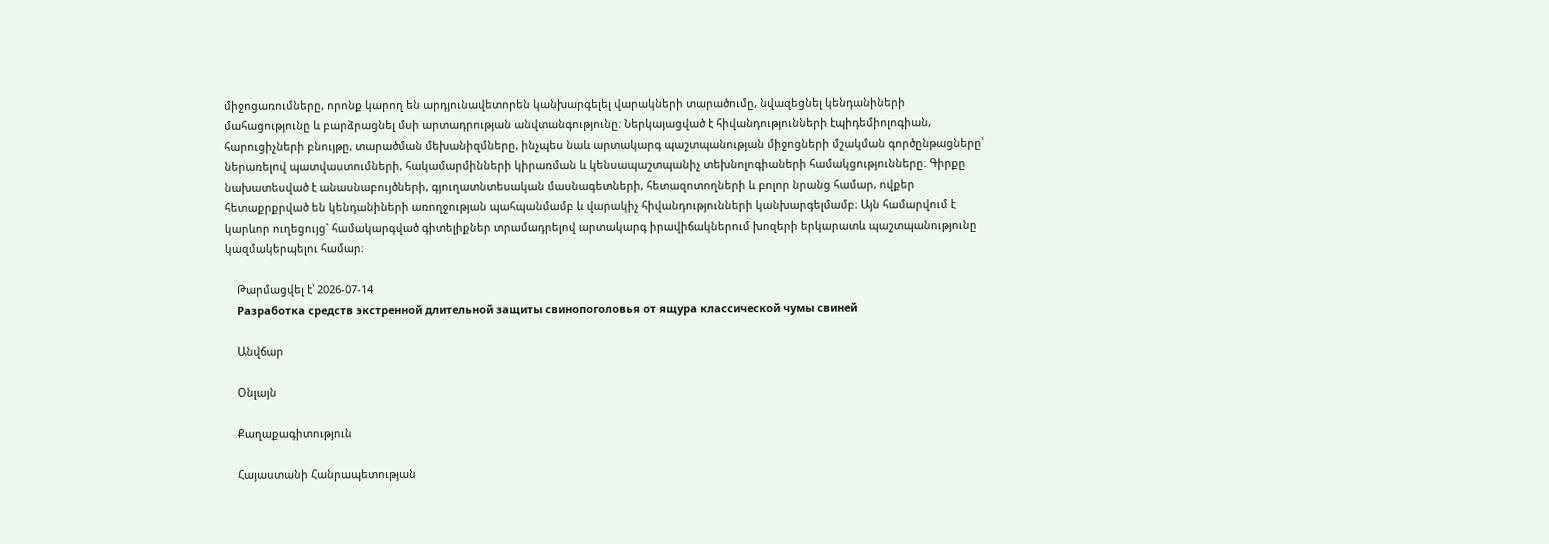միջոցառումները, որոնք կարող են արդյունավետորեն կանխարգելել վարակների տարածումը, նվազեցնել կենդանիների մահացությունը և բարձրացնել մսի արտադրության անվտանգությունը։ Ներկայացված է հիվանդությունների էպիդեմիոլոգիան, հարուցիչների բնույթը, տարածման մեխանիզմները, ինչպես նաև արտակարգ պաշտպանության միջոցների մշակման գործընթացները՝ ներառելով պատվաստումների, հակամարմինների կիրառման և կենսապաշտպանիչ տեխնոլոգիաների համակցությունները։ Գիրքը նախատեսված է անասնաբույծների, գյուղատնտեսական մասնագետների, հետազոտողների և բոլոր նրանց համար, ովքեր հետաքրքրված են կենդանիների առողջության պահպանմամբ և վարակիչ հիվանդությունների կանխարգելմամբ։ Այն համարվում է կարևոր ուղեցույց` համակարգված գիտելիքներ տրամադրելով արտակարգ իրավիճակներում խոզերի երկարատև պաշտպանությունը կազմակերպելու համար։

    Թարմացվել է՝ 2026-07-14
    Разработка средств экстренной длительной защиты свинопоголовья от ящура классической чумы свиней

    Անվճար

    Օնլայն

    Քաղաքագիտություն

    Հայաստանի Հանրապետության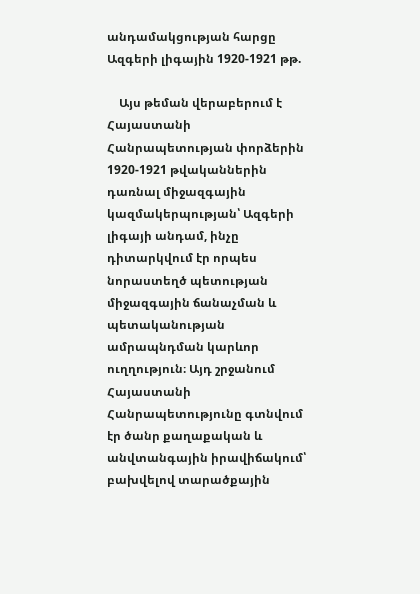անդամակցության հարցը Ազգերի լիգային 1920-1921 թթ.

    Այս թեման վերաբերում է Հայաստանի Հանրապետության փորձերին 1920-1921 թվականներին դառնալ միջազգային կազմակերպության՝ Ազգերի լիգայի անդամ, ինչը դիտարկվում էր որպես նորաստեղծ պետության միջազգային ճանաչման և պետականության ամրապնդման կարևոր ուղղություն։ Այդ շրջանում Հայաստանի Հանրապետությունը գտնվում էր ծանր քաղաքական և անվտանգային իրավիճակում՝ բախվելով տարածքային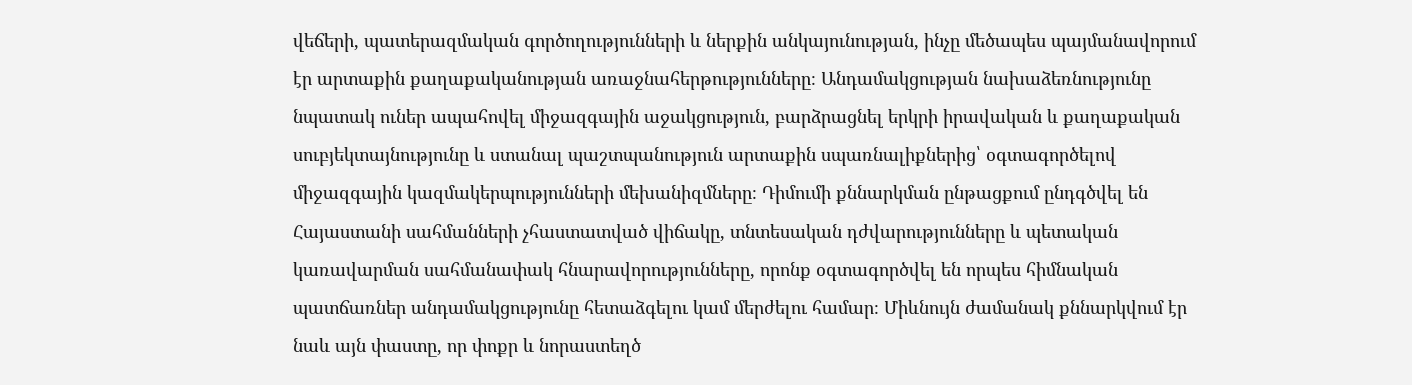վեճերի, պատերազմական գործողությունների և ներքին անկայունության, ինչը մեծապես պայմանավորում էր արտաքին քաղաքականության առաջնահերթությունները։ Անդամակցության նախաձեռնությունը նպատակ ուներ ապահովել միջազգային աջակցություն, բարձրացնել երկրի իրավական և քաղաքական սուբյեկտայնությունը և ստանալ պաշտպանություն արտաքին սպառնալիքներից՝ օգտագործելով միջազգային կազմակերպությունների մեխանիզմները։ Դիմումի քննարկման ընթացքում ընդգծվել են Հայաստանի սահմանների չհաստատված վիճակը, տնտեսական դժվարությունները և պետական կառավարման սահմանափակ հնարավորությունները, որոնք օգտագործվել են որպես հիմնական պատճառներ անդամակցությունը հետաձգելու կամ մերժելու համար։ Միևնույն ժամանակ քննարկվում էր նաև այն փաստը, որ փոքր և նորաստեղծ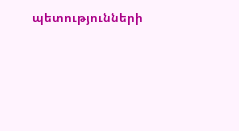պետությունների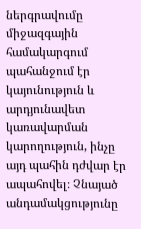ներգրավումը միջազգային համակարգում պահանջում էր կայունություն և արդյունավետ կառավարման կարողություն, ինչը այդ պահին դժվար էր ապահովել։ Չնայած անդամակցությունը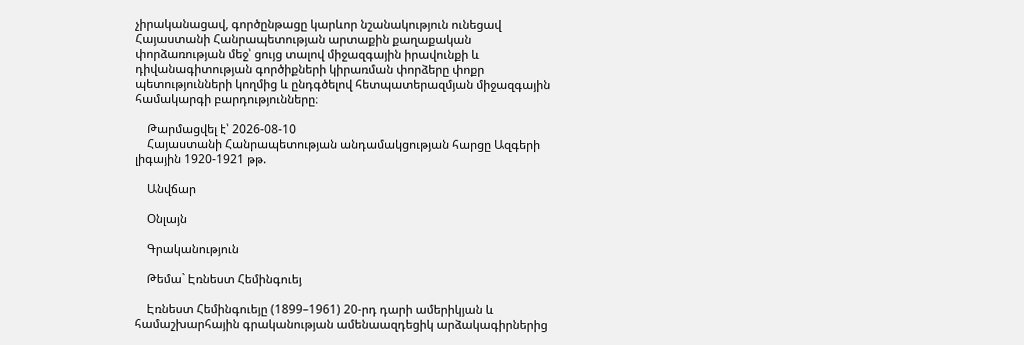չիրականացավ, գործընթացը կարևոր նշանակություն ունեցավ Հայաստանի Հանրապետության արտաքին քաղաքական փորձառության մեջ՝ ցույց տալով միջազգային իրավունքի և դիվանագիտության գործիքների կիրառման փորձերը փոքր պետությունների կողմից և ընդգծելով հետպատերազմյան միջազգային համակարգի բարդությունները։

    Թարմացվել է՝ 2026-08-10
    Հայաստանի Հանրապետության անդամակցության հարցը Ազգերի լիգային 1920-1921 թթ.

    Անվճար

    Օնլայն

    Գրականություն

    Թեմա` Էռնեստ Հեմինգուեյ

    Էռնեստ Հեմինգուեյը (1899–1961) 20-րդ դարի ամերիկյան և համաշխարհային գրականության ամենաազդեցիկ արձակագիրներից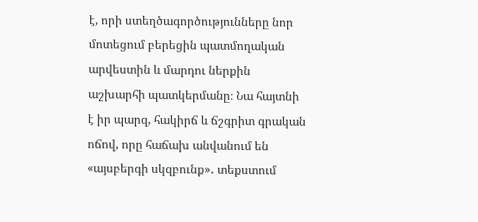է, որի ստեղծագործությունները նոր մոտեցում բերեցին պատմողական արվեստին և մարդու ներքին աշխարհի պատկերմանը։ Նա հայտնի է իր պարզ, հակիրճ և ճշգրիտ գրական ոճով, որը հաճախ անվանում են «այսբերգի սկզբունք»․ տեքստում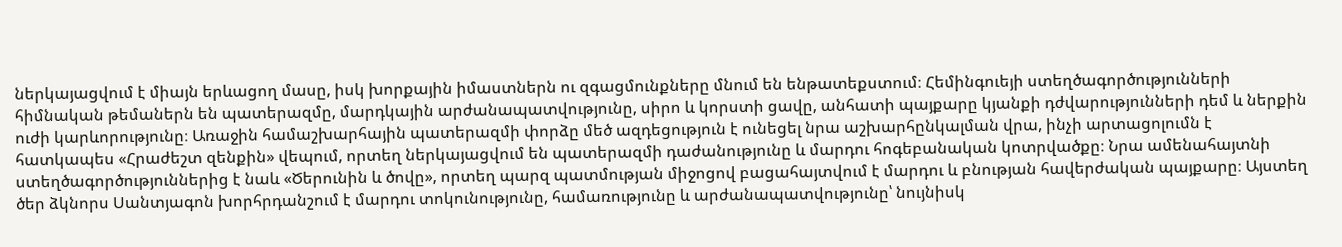ներկայացվում է միայն երևացող մասը, իսկ խորքային իմաստներն ու զգացմունքները մնում են ենթատեքստում։ Հեմինգուեյի ստեղծագործությունների հիմնական թեմաներն են պատերազմը, մարդկային արժանապատվությունը, սիրո և կորստի ցավը, անհատի պայքարը կյանքի դժվարությունների դեմ և ներքին ուժի կարևորությունը։ Առաջին համաշխարհային պատերազմի փորձը մեծ ազդեցություն է ունեցել նրա աշխարհընկալման վրա, ինչի արտացոլումն է հատկապես «Հրաժեշտ զենքին» վեպում, որտեղ ներկայացվում են պատերազմի դաժանությունը և մարդու հոգեբանական կոտրվածքը։ Նրա ամենահայտնի ստեղծագործություններից է նաև «Ծերունին և ծովը», որտեղ պարզ պատմության միջոցով բացահայտվում է մարդու և բնության հավերժական պայքարը։ Այստեղ ծեր ձկնորս Սանտյագոն խորհրդանշում է մարդու տոկունությունը, համառությունը և արժանապատվությունը՝ նույնիսկ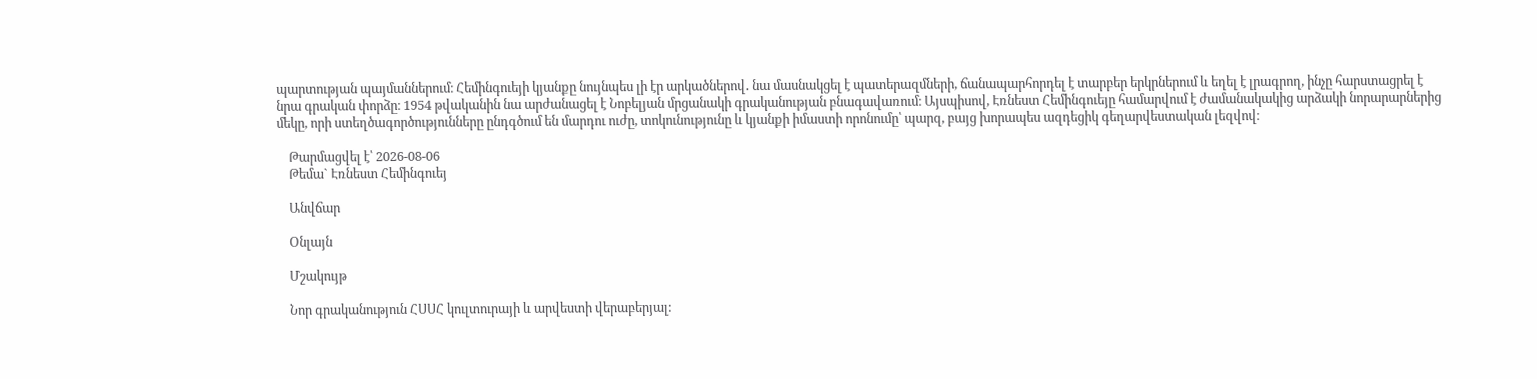պարտության պայմաններում։ Հեմինգուեյի կյանքը նույնպես լի էր արկածներով․ նա մասնակցել է պատերազմների, ճանապարհորդել է տարբեր երկրներում և եղել է լրագրող, ինչը հարստացրել է նրա գրական փորձը։ 1954 թվականին նա արժանացել է Նոբելյան մրցանակի գրականության բնագավառում։ Այսպիսով, Էռնեստ Հեմինգուեյը համարվում է ժամանակակից արձակի նորարարներից մեկը, որի ստեղծագործությունները ընդգծում են մարդու ուժը, տոկունությունը և կյանքի իմաստի որոնումը՝ պարզ, բայց խորապես ազդեցիկ գեղարվեստական լեզվով։

    Թարմացվել է՝ 2026-08-06
    Թեմա` Էռնեստ Հեմինգուեյ

    Անվճար

    Օնլայն

    Մշակույթ

    Նոր գրականություն ՀՍՍՀ կուլտուրայի և արվեստի վերաբերյալ: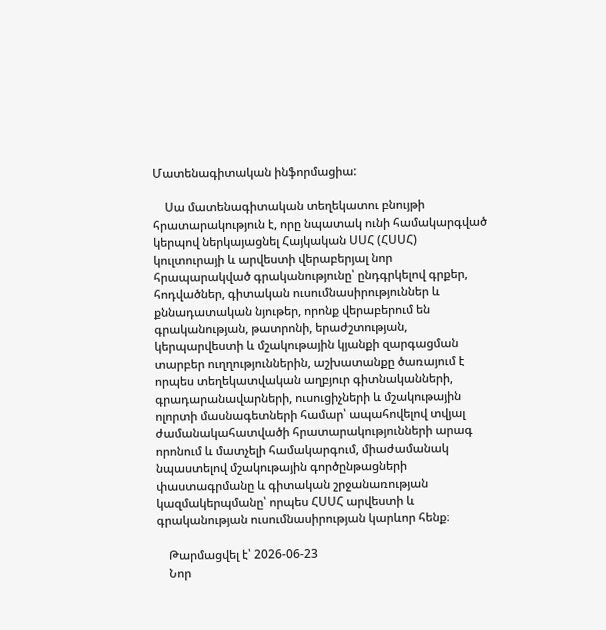Մատենագիտական ինֆորմացիա:

    Սա մատենագիտական տեղեկատու բնույթի հրատարակություն է, որը նպատակ ունի համակարգված կերպով ներկայացնել Հայկական ՍՍՀ (ՀՍՍՀ) կուլտուրայի և արվեստի վերաբերյալ նոր հրապարակված գրականությունը՝ ընդգրկելով գրքեր, հոդվածներ, գիտական ուսումնասիրություններ և քննադատական նյութեր, որոնք վերաբերում են գրականության, թատրոնի, երաժշտության, կերպարվեստի և մշակութային կյանքի զարգացման տարբեր ուղղություններին, աշխատանքը ծառայում է որպես տեղեկատվական աղբյուր գիտնականների, գրադարանավարների, ուսուցիչների և մշակութային ոլորտի մասնագետների համար՝ ապահովելով տվյալ ժամանակահատվածի հրատարակությունների արագ որոնում և մատչելի համակարգում, միաժամանակ նպաստելով մշակութային գործընթացների փաստագրմանը և գիտական շրջանառության կազմակերպմանը՝ որպես ՀՍՍՀ արվեստի և գրականության ուսումնասիրության կարևոր հենք։

    Թարմացվել է՝ 2026-06-23
    Նոր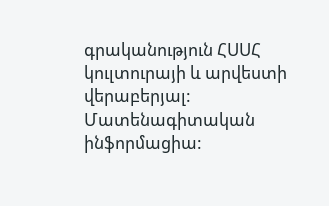գրականություն ՀՍՍՀ կուլտուրայի և արվեստի վերաբերյալ: Մատենագիտական ինֆորմացիա: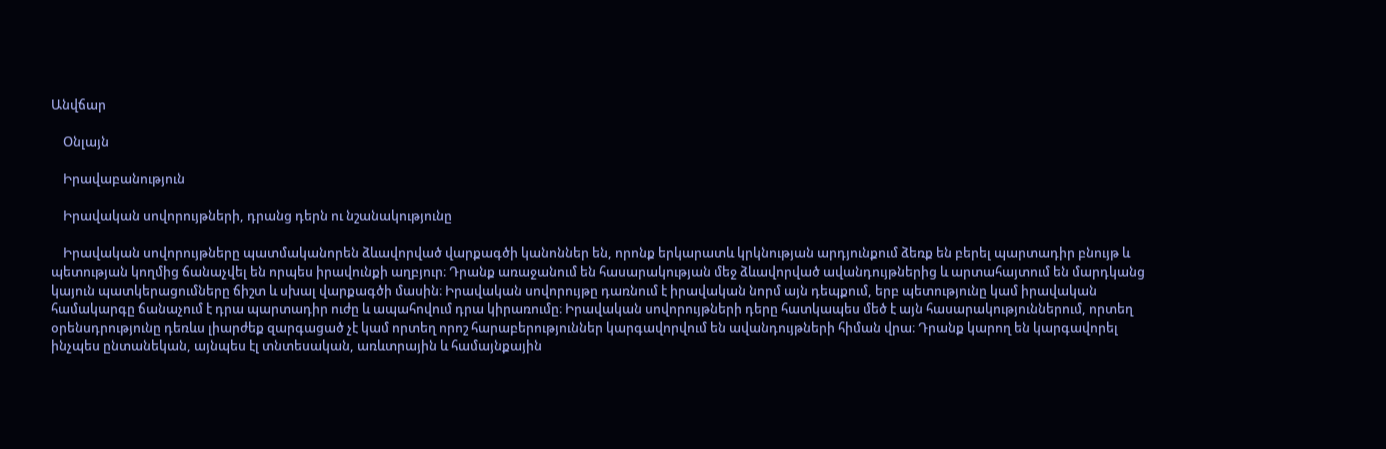Անվճար

    Օնլայն

    Իրավաբանություն

    Իրավական սովորույթների, դրանց դերն ու նշանակությունը

    Իրավական սովորույթները պատմականորեն ձևավորված վարքագծի կանոններ են, որոնք երկարատև կրկնության արդյունքում ձեռք են բերել պարտադիր բնույթ և պետության կողմից ճանաչվել են որպես իրավունքի աղբյուր։ Դրանք առաջանում են հասարակության մեջ ձևավորված ավանդույթներից և արտահայտում են մարդկանց կայուն պատկերացումները ճիշտ և սխալ վարքագծի մասին։ Իրավական սովորույթը դառնում է իրավական նորմ այն դեպքում, երբ պետությունը կամ իրավական համակարգը ճանաչում է դրա պարտադիր ուժը և ապահովում դրա կիրառումը։ Իրավական սովորույթների դերը հատկապես մեծ է այն հասարակություններում, որտեղ օրենսդրությունը դեռևս լիարժեք զարգացած չէ կամ որտեղ որոշ հարաբերություններ կարգավորվում են ավանդույթների հիման վրա։ Դրանք կարող են կարգավորել ինչպես ընտանեկան, այնպես էլ տնտեսական, առևտրային և համայնքային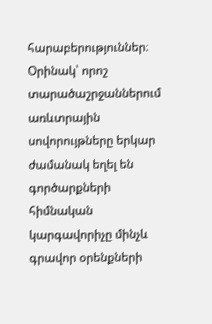հարաբերություններ։ Օրինակ՝ որոշ տարածաշրջաններում առևտրային սովորույթները երկար ժամանակ եղել են գործարքների հիմնական կարգավորիչը մինչև գրավոր օրենքների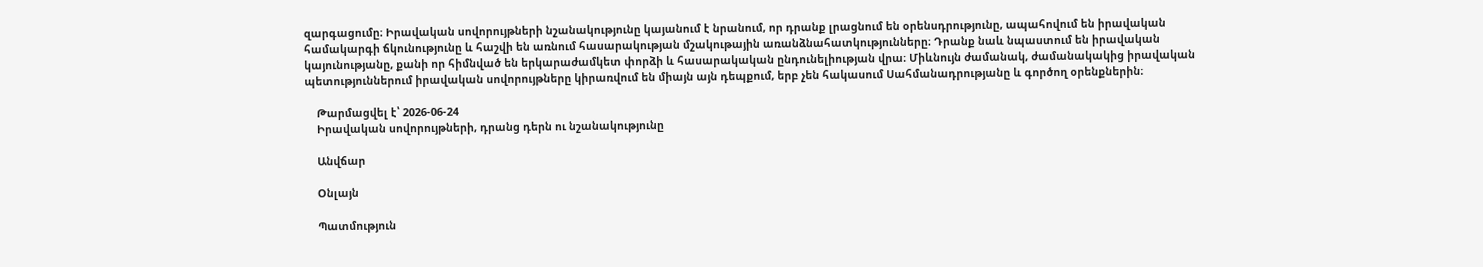զարգացումը։ Իրավական սովորույթների նշանակությունը կայանում է նրանում, որ դրանք լրացնում են օրենսդրությունը, ապահովում են իրավական համակարգի ճկունությունը և հաշվի են առնում հասարակության մշակութային առանձնահատկությունները։ Դրանք նաև նպաստում են իրավական կայունությանը, քանի որ հիմնված են երկարաժամկետ փորձի և հասարակական ընդունելիության վրա։ Միևնույն ժամանակ, ժամանակակից իրավական պետություններում իրավական սովորույթները կիրառվում են միայն այն դեպքում, երբ չեն հակասում Սահմանադրությանը և գործող օրենքներին։

    Թարմացվել է՝ 2026-06-24
    Իրավական սովորույթների, դրանց դերն ու նշանակությունը

    Անվճար

    Օնլայն

    Պատմություն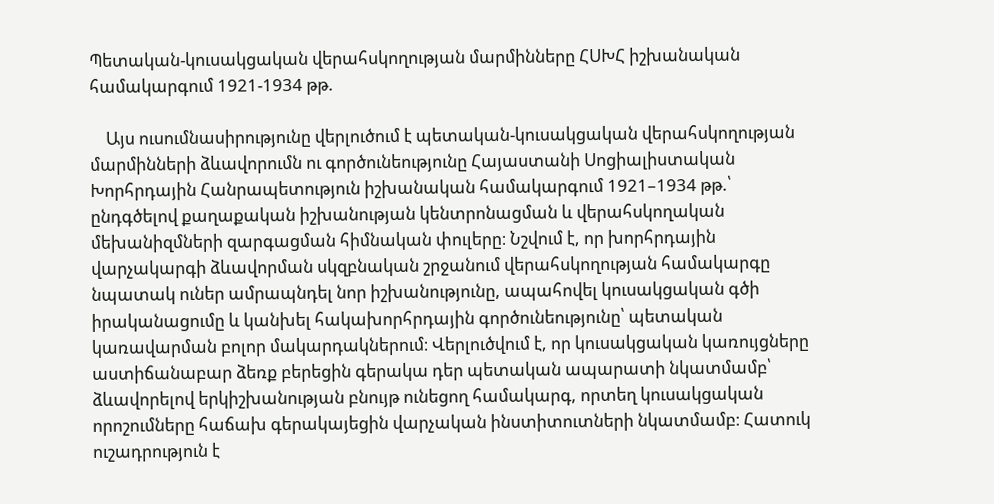Պետական-կուսակցական վերահսկողության մարմինները ՀՍԽՀ իշխանական համակարգում 1921-1934 թթ.

    Այս ուսումնասիրությունը վերլուծում է պետական-կուսակցական վերահսկողության մարմինների ձևավորումն ու գործունեությունը Հայաստանի Սոցիալիստական Խորհրդային Հանրապետություն իշխանական համակարգում 1921–1934 թթ.՝ ընդգծելով քաղաքական իշխանության կենտրոնացման և վերահսկողական մեխանիզմների զարգացման հիմնական փուլերը։ Նշվում է, որ խորհրդային վարչակարգի ձևավորման սկզբնական շրջանում վերահսկողության համակարգը նպատակ ուներ ամրապնդել նոր իշխանությունը, ապահովել կուսակցական գծի իրականացումը և կանխել հակախորհրդային գործունեությունը՝ պետական կառավարման բոլոր մակարդակներում։ Վերլուծվում է, որ կուսակցական կառույցները աստիճանաբար ձեռք բերեցին գերակա դեր պետական ապարատի նկատմամբ՝ ձևավորելով երկիշխանության բնույթ ունեցող համակարգ, որտեղ կուսակցական որոշումները հաճախ գերակայեցին վարչական ինստիտուտների նկատմամբ։ Հատուկ ուշադրություն է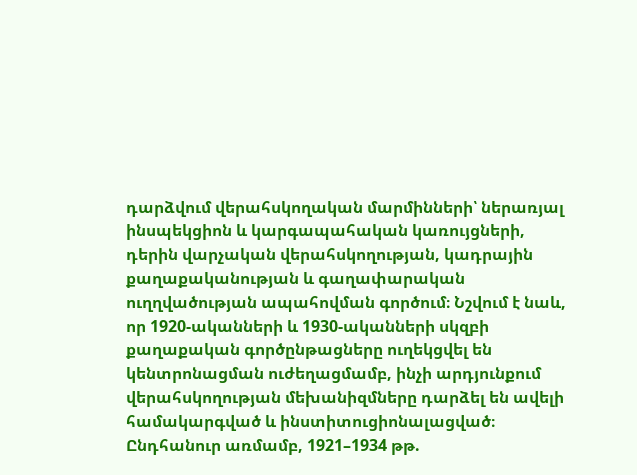դարձվում վերահսկողական մարմինների՝ ներառյալ ինսպեկցիոն և կարգապահական կառույցների, դերին վարչական վերահսկողության, կադրային քաղաքականության և գաղափարական ուղղվածության ապահովման գործում։ Նշվում է նաև, որ 1920-ականների և 1930-ականների սկզբի քաղաքական գործընթացները ուղեկցվել են կենտրոնացման ուժեղացմամբ, ինչի արդյունքում վերահսկողության մեխանիզմները դարձել են ավելի համակարգված և ինստիտուցիոնալացված։ Ընդհանուր առմամբ, 1921–1934 թթ.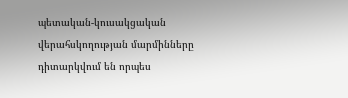պետական-կուսակցական վերահսկողության մարմինները դիտարկվում են որպես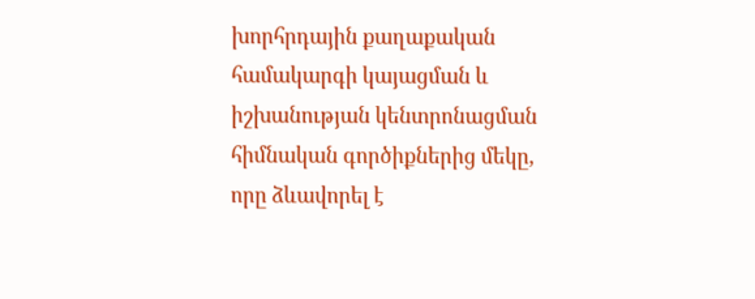խորհրդային քաղաքական համակարգի կայացման և իշխանության կենտրոնացման հիմնական գործիքներից մեկը, որը ձևավորել է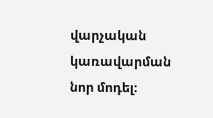վարչական կառավարման նոր մոդել։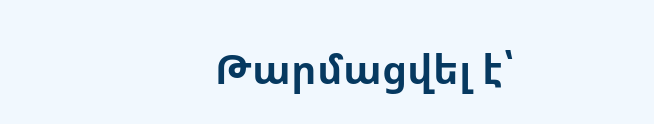Թարմացվել է՝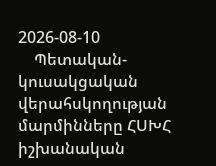2026-08-10
    Պետական-կուսակցական վերահսկողության մարմինները ՀՍԽՀ իշխանական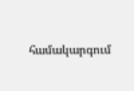համակարգում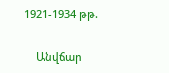1921-1934 թթ.

    Անվճար